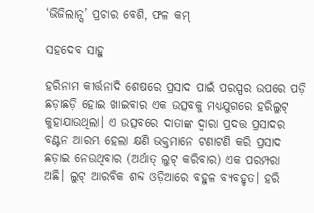‘ଭିଜିଲାନ୍ସ’ ପ୍ରଚାର ବେଶି, ଫଳ କମ୍‌

ସହଦେବ ସାହୁ

ହରିନାମ କୀର୍ତ୍ତନାଦି ଶେଷରେ ପ୍ରସାଦ ପାଇଁ ପରସ୍ପର ଉପରେ ପଡ଼ି ଛଡ଼ାଛଡ଼ି ହୋଇ ଖାଇବାର ଏକ ଉତ୍ସବକୁ ମଧ୍ୟଯୁଗରେ ହରିଲୁଟ୍‌ କୁହାଯାଉଥିଲା। ଏ ଉତ୍ସବରେ ଦାତାଙ୍କ ଦ୍ୱାରା ପ୍ରଦତ୍ତ ପ୍ରସାଦର ବଣ୍ଟନ ଆରମ୍ଭ ହେଲା କ୍ଷଣି ଭକ୍ତମାନେ ଟଣାଟଣି କରି ପ୍ରସାଦ ଛଡ଼ାଇ ନେଉଥିବାର (ଅର୍ଥାତ୍‌ ଲୁଟ୍‌ କରିବାର) ଏକ ପରମ୍ପରା ଅଛି। ଲୁଟ୍‌ ଆରବିକ ଶବ୍ଦ ଓଡ଼ିଆରେ ବହୁଳ ବ୍ୟବହୃତ। ହରି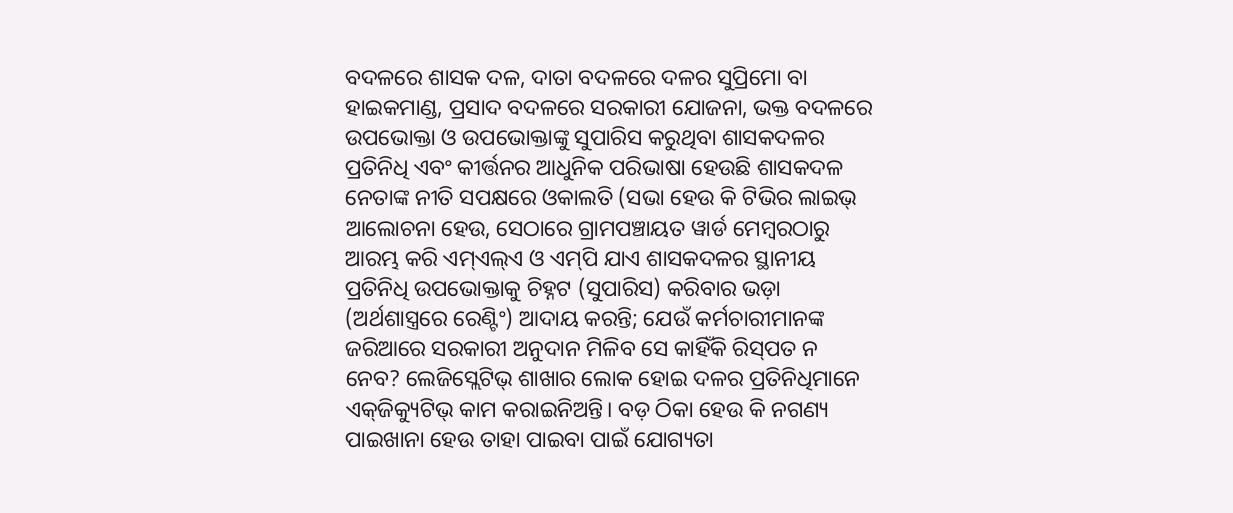ବଦଳରେ ଶାସକ ଦଳ, ଦାତା ବଦଳରେ ଦଳର ସୁପ୍ରିମୋ ବା ହାଇକମାଣ୍ଡ, ପ୍ରସାଦ ବଦଳରେ ସରକାରୀ ଯୋଜନା, ଭକ୍ତ ବଦଳରେ ଉପଭୋକ୍ତା ଓ ଉପଭୋକ୍ତାଙ୍କୁ ସୁପାରିସ କରୁଥିବା ଶାସକଦଳର ପ୍ରତିନିଧି ଏବଂ କୀର୍ତ୍ତନର ଆଧୁନିକ ପରିଭାଷା ହେଉଛି ଶାସକଦଳ ନେତାଙ୍କ ନୀତି ସପକ୍ଷରେ ଓକାଲତି (ସଭା ହେଉ କି ଟିଭିର ଲାଇଭ୍‌ ଆଲୋଚନା ହେଉ, ସେଠାରେ ଗ୍ରାମପଞ୍ଚାୟତ ୱାର୍ଡ ମେମ୍ବରଠାରୁ ଆରମ୍ଭ କରି ଏମ୍‌ଏଲ୍‌ଏ ଓ ଏମ୍‌ପି ଯାଏ ଶାସକଦଳର ସ୍ଥାନୀୟ ପ୍ରତିନିଧି ଉପଭୋକ୍ତାକୁ ଚିହ୍ନଟ (ସୁପାରିସ) କରିବାର ଭଡ଼ା (ଅର୍ଥଶାସ୍ତ୍ରରେ ରେଣ୍ଟିଂ) ଆଦାୟ କରନ୍ତି; ଯେଉଁ କର୍ମଚାରୀମାନଙ୍କ ଜରିଆରେ ସରକାରୀ ଅନୁଦାନ ମିଳିବ ସେ କାହିଁକି ରିସ୍‌ପତ ନ ନେବ? ଲେଜିସ୍ଲେଟିଭ୍‌ ଶାଖାର ଲୋକ ହୋଇ ଦଳର ପ୍ରତିନିଧିମାନେ ଏକ୍‌ଜିକ୍ୟୁଟିଭ୍‌ କାମ କରାଇନିଅନ୍ତି। ବଡ଼ ଠିକା ହେଉ କି ନଗଣ୍ୟ ପାଇଖାନା ହେଉ ତାହା ପାଇବା ପାଇଁ ଯୋଗ୍ୟତା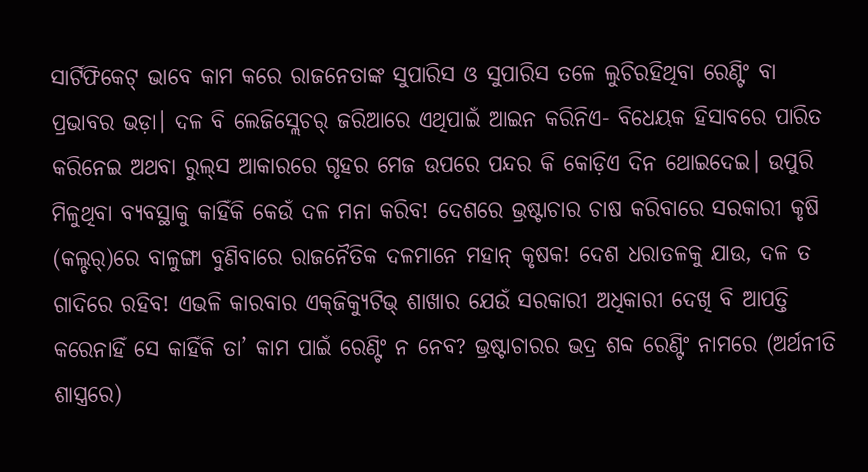ସାର୍ଟିଫିକେଟ୍‌ ଭାବେ କାମ କରେ ରାଜନେତାଙ୍କ ସୁପାରିସ ଓ ସୁପାରିସ ତଳେ ଲୁଚିରହିଥିବା ରେଣ୍ଟିଂ ବା ପ୍ରଭାବର ଭଡ଼ା। ଦଳ ବି ଲେଜିସ୍ଲେଚର୍‌ ଜରିଆରେ ଏଥିପାଇଁ ଆଇନ କରିନିଏ- ବିଧେୟକ ହିସାବରେ ପାରିତ କରିନେଇ ଅଥବା ରୁଲ୍‌ସ ଆକାରରେ ଗୃହର ମେଜ ଉପରେ ପନ୍ଦର କି କୋଡ଼ିଏ ଦିନ ଥୋଇଦେଇ। ଉପୁରି ମିଳୁଥିବା ବ୍ୟବସ୍ଥାକୁ କାହିଁକି କେଉଁ ଦଳ ମନା କରିବ! ଦେଶରେ ଭ୍ରଷ୍ଟାଚାର ଚାଷ କରିବାରେ ସରକାରୀ କୃଷି (କଲ୍ଚର୍‌)ରେ ବାଳୁଙ୍ଗା ବୁଣିବାରେ ରାଜନୈତିକ ଦଳମାନେ ମହାନ୍‌ କୃଷକ! ଦେଶ ଧରାତଳକୁ ଯାଉ, ଦଳ ତ ଗାଦିରେ ରହିବ! ଏଭଳି କାରବାର ଏକ୍‌ଜିକ୍ୟୁଟିଭ୍‌ ଶାଖାର ଯେଉଁ ସରକାରୀ ଅଧିକାରୀ ଦେଖି ବି ଆପତ୍ତି କରେନାହିଁ ସେ କାହିଁକି ତା’ କାମ ପାଇଁ ରେଣ୍ଟିଂ ନ ନେବ? ଭ୍ରଷ୍ଟାଚାରର ଭଦ୍ର ଶବ୍ଦ ରେଣ୍ଟିଂ ନାମରେ (ଅର୍ଥନୀତି ଶାସ୍ତ୍ରରେ)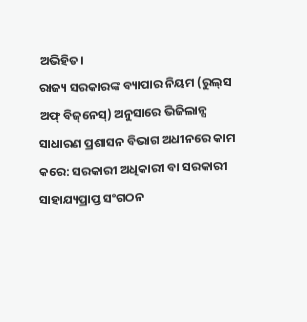ଅଭିହିତ।
ରାଜ୍ୟ ସରକାରଙ୍କ ବ୍ୟାପାର ନିୟମ (ରୁଲ୍‌ସ ଅଫ୍‌ ବିଜ୍‌ନେସ୍‌) ଅନୁସାରେ ଭିଜିଲାନ୍ସ ସାଧାରଣ ପ୍ରଶାସନ ବିଭାଗ ଅଧୀନରେ କାମ କରେ: ସରକାରୀ ଅଧିକାରୀ ବା ସରକାରୀ ସାହାଯ୍ୟପ୍ରାପ୍ତ ସଂଗଠନ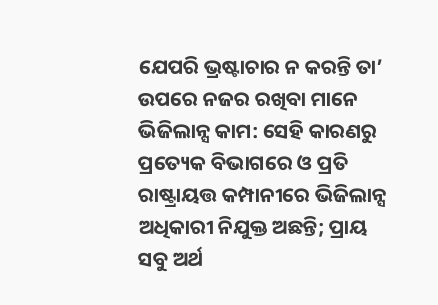ଯେପରି ଭ୍ରଷ୍ଟାଚାର ନ କରନ୍ତି ତା’ ଉପରେ ନଜର ରଖିବା ମାନେ ଭିଜିଲାନ୍ସ କାମ: ସେହି କାରଣରୁ ପ୍ରତ୍ୟେକ ବିଭାଗରେ ଓ ପ୍ରତି ରାଷ୍ଟ୍ରାୟତ୍ତ କମ୍ପାନୀରେ ଭିଜିଲାନ୍ସ ଅଧିକାରୀ ନିଯୁକ୍ତ ଅଛନ୍ତି; ପ୍ରାୟ ସବୁ ଅର୍ଥ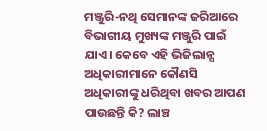ମଞ୍ଜୁରି-ନଥି ସେମାନଙ୍କ ଜରିଆରେ ବିଭାଗୀୟ ମୁଖ୍ୟଙ୍କ ମଞ୍ଜୁରି ପାଇଁ ଯାଏ। କେବେ ଏହି ଭିଜିଲାନ୍ସ ଅଧିକାରୀମାନେ କୌଣସି ଅଧିକାରୀଙ୍କୁ ଧରିଥିବା ଖବର ଆପଣ ପାଉଛନ୍ତି କି? ଲାଞ୍ଚ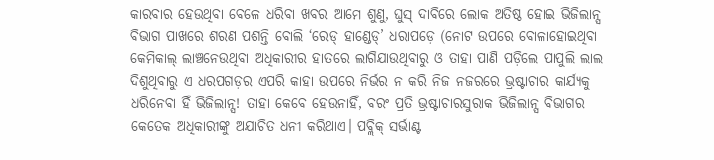କାରବାର ହେଉଥିବା ବେଳେ ଧରିବା ଖବର ଆମେ ଶୁଣୁ, ଘୁସ୍‌ ଦାବିରେ ଲୋକ ଅତିଷ୍ଠ ହୋଇ ଭିଜିଲାନ୍ସ ବିଭାଗ ପାଖରେ ଶରଣ ପଶନ୍ତି ବୋଲି ‘ରେଡ୍‌ ହାଣ୍ଡେଡ୍‌’ ଧରାପଡ଼େ (ନୋଟ ଉପରେ ବୋଳାହୋଇଥିବା କେମିକାଲ୍‌ ଲାଞ୍ଚନେଉଥିବା ଅଧିକାରୀର ହାତରେ ଲାଗିଯାଉଥିବାରୁ ଓ ତାହା ପାଣି ପଡ଼ିଲେ ପାପୁଲି ଲାଲ ଦିଶୁଥିବାରୁ ଏ ଧରପଗଡ଼ର ଏପରି କାହା ଉପରେ ନିର୍ଭର ନ କରି ନିଜ ନଜରରେ ଭ୍ରଷ୍ଟାଚାର କାର୍ଯ୍ୟକୁ ଧରିନେବା ହିଁ ଭିଜିଲାନ୍ସ! ତାହା କେବେ ହେଉନାହିଁ, ବରଂ ପ୍ରତି ଭ୍ରଷ୍ଟାଚାରସୁରାକ ଭିଜିଲାନ୍ସ ବିଭାଗର କେତେକ ଅଧିକାରୀଙ୍କୁ ଅଯାଚିତ ଧନୀ କରିଥାଏ। ପବ୍ଲିକ୍‌ ସର୍ଭାଣ୍ଟ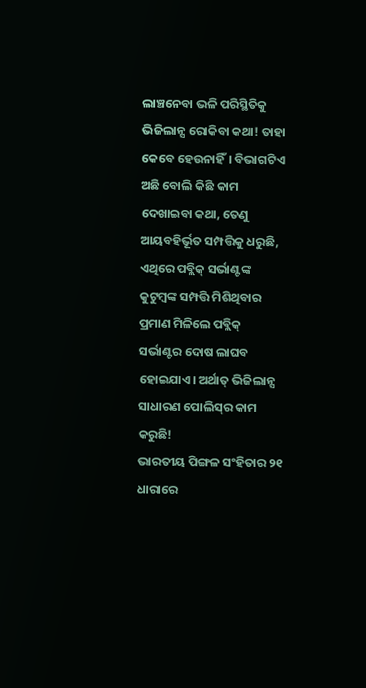ଲାଞ୍ଚନେବା ଭଳି ପରିସ୍ଥିତିକୁ ଭିଜିଲାନ୍ସ ରୋକିବା କଥା! ତାହା କେବେ ହେଉନାହିଁ। ବିଭାଗଟିଏ ଅଛି ବୋଲି କିଛି କାମ ଦେଖାଇବା କଥା, ତେଣୁ ଆୟବହିର୍ଭୂତ ସମ୍ପତ୍ତିକୁ ଧରୁଛି, ଏଥିରେ ପବ୍ଲିକ୍‌ ସର୍ଭାଣ୍ଟଙ୍କ କୁଟୁମ୍ବଙ୍କ ସମ୍ପତ୍ତି ମିଶିଥିବାର ପ୍ରମାଣ ମିଳିଲେ ପବ୍ଲିକ୍‌ ସର୍ଭାଣ୍ଟର ଦୋଷ ଲାଘବ ହୋଇଯାଏ। ଅର୍ଥାତ୍‌ ଭିଜିଲାନ୍ସ ସାଧାରଣ ପୋଲିସ୍‌ର କାମ କରୁଛି!
ଭାରତୀୟ ପିଙ୍ଗଳ ସଂହିତାର ୨୧ ଧାରାରେ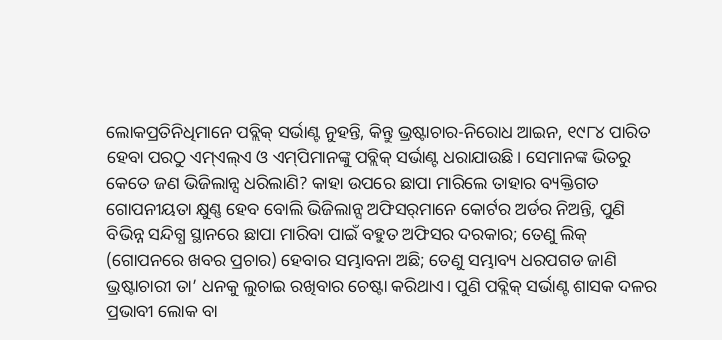ଲୋକପ୍ରତିନିଧିମାନେ ପବ୍ଲିକ୍‌ ସର୍ଭାଣ୍ଟ ନୁହନ୍ତି, କିନ୍ତୁ ଭ୍ରଷ୍ଟାଚାର-ନିରୋଧ ଆଇନ, ୧୯୮୪ ପାରିତ ହେବା ପରଠୁ ଏମ୍‌ଏଲ୍‌ଏ ଓ ଏମ୍‌ପିମାନଙ୍କୁ ପବ୍ଲିକ୍‌ ସର୍ଭାଣ୍ଟ ଧରାଯାଉଛି। ସେମାନଙ୍କ ଭିତରୁ କେତେ ଜଣ ଭିଜିଲାନ୍ସ ଧରିଲାଣି? କାହା ଉପରେ ଛାପା ମାରିଲେ ତାହାର ବ୍ୟକ୍ତିଗତ ଗୋପନୀୟତା କ୍ଷୁଣ୍ଣ ହେବ ବୋଲି ଭିଜିଲାନ୍ସ ଅଫିସର୍‌ମାନେ କୋର୍ଟର ଅର୍ଡର ନିଅନ୍ତି, ପୁଣି ବିଭିନ୍ନ ସନ୍ଦିଗ୍ଧ ସ୍ଥାନରେ ଛାପା ମାରିବା ପାଇଁ ବହୁତ ଅଫିସର ଦରକାର; ତେଣୁ ଲିକ୍‌ (ଗୋପନରେ ଖବର ପ୍ରଚାର) ହେବାର ସମ୍ଭାବନା ଅଛି; ତେଣୁ ସମ୍ଭାବ୍ୟ ଧରପଗଡ ଜାଣି ଭ୍ରଷ୍ଟାଚାରୀ ତା’ ଧନକୁ ଲୁଚାଇ ରଖିବାର ଚେଷ୍ଟା କରିଥାଏ। ପୁଣି ପବ୍ଲିକ୍‌ ସର୍ଭାଣ୍ଟ ଶାସକ ଦଳର ପ୍ରଭାବୀ ଲୋକ ବା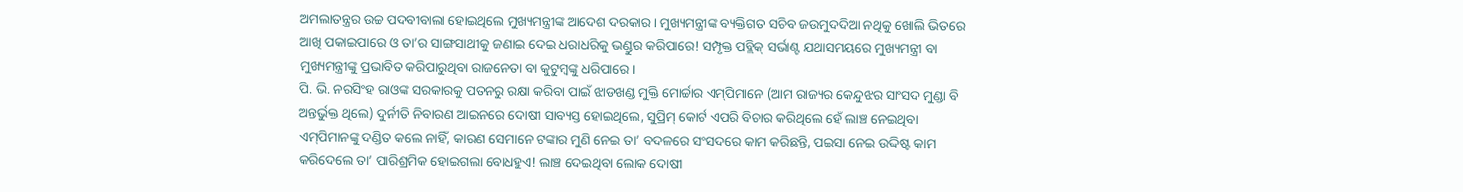ଅମଲାତନ୍ତ୍ରର ଉଚ୍ଚ ପଦବୀବାଲା ହୋଇଥିଲେ ମୁଖ୍ୟମନ୍ତ୍ରୀଙ୍କ ଆଦେଶ ଦରକାର। ମୁଖ୍ୟମନ୍ତ୍ରୀଙ୍କ ବ୍ୟକ୍ତିଗତ ସଚିବ ଜଉମୁଦଦିଆ ନଥିକୁ ଖୋଲି ଭିତରେ ଆଖି ପକାଇପାରେ ଓ ତା’ର ସାଙ୍ଗସାଥୀକୁ ଜଣାଇ ଦେଇ ଧରାଧରିକୁ ଭଣ୍ଡୁର କରିପାରେ! ସମ୍ପୃକ୍ତ ପବ୍ଲିକ୍‌ ସର୍ଭାଣ୍ଟ ଯଥାସମୟରେ ମୁଖ୍ୟମନ୍ତ୍ରୀ ବା ମୁଖ୍ୟମନ୍ତ୍ରୀଙ୍କୁ ପ୍ରଭାବିତ କରିପାରୁଥିବା ରାଜନେତା ବା କୁଟୁମ୍ବଙ୍କୁ ଧରିପାରେ।
ପି. ଭି. ନରସିଂହ ରାଓଙ୍କ ସରକାରକୁ ପତନରୁ ରକ୍ଷା କରିବା ପାଇଁ ଝାଡଖଣ୍ଡ ମୁକ୍ତି ମୋର୍ଚ୍ଚାର ଏମ୍‌ପିମାନେ (ଆମ ରାଜ୍ୟର କେନ୍ଦୁଝର ସାଂସଦ ମୁଣ୍ଡା ବି ଅନ୍ତର୍ଭୁକ୍ତ ଥିଲେ) ଦୁର୍ନୀତି ନିବାରଣ ଆଇନରେ ଦୋଷୀ ସାବ୍ୟସ୍ତ ହୋଇଥିଲେ, ସୁପ୍ରିମ୍‌ କୋର୍ଟ ଏପରି ବିଚାର କରିଥିଲେ ହେଁ ଲାଞ୍ଚ ନେଇଥିବା ଏମ୍‌ପିମାନଙ୍କୁ ଦଣ୍ଡିତ କଲେ ନାହିଁ, କାରଣ ସେମାନେ ଟଙ୍କାର ମୁଣି ନେଇ ତା’ ବଦଳରେ ସଂସଦରେ କାମ କରିଛନ୍ତି, ପଇସା ନେଇ ଉଦ୍ଦିଷ୍ଟ କାମ କରିଦେଲେ ତା’ ପାରିଶ୍ରମିକ ହୋଇଗଲା ବୋଧହୁଏ! ଲାଞ୍ଚ ଦେଇଥିବା ଲୋକ ଦୋଷୀ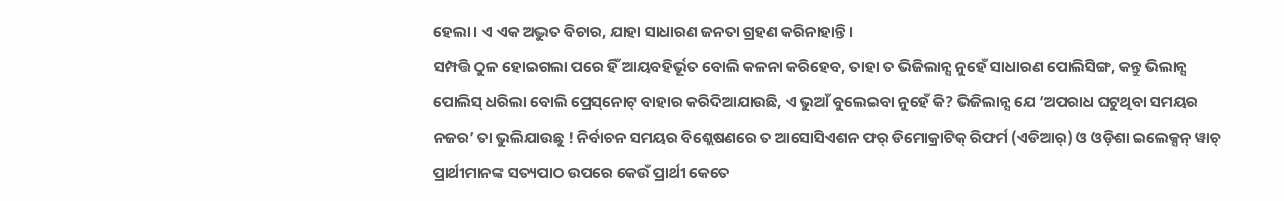ହେଲା। ଏ ଏକ ଅଦ୍ଭୁତ ବିଚାର, ଯାହା ସାଧାରଣ ଜନତା ଗ୍ରହଣ କରିନାହାନ୍ତି।
ସମ୍ପତ୍ତି ଠୁଳ ହୋଇଗଲା ପରେ ହିଁ ଆୟବହିର୍ଭୂତ ବୋଲି କଳନା କରିହେବ, ତାହା ତ ଭିଜିଲାନ୍ସ ନୁହେଁ ସାଧାରଣ ପୋଲିସିଙ୍ଗ, କନ୍ତୁ ଭିଲାନ୍ସ ପୋଲିସ୍‌ ଧରିଲା ବୋଲି ପ୍ରେସ୍‌ନୋଟ୍‌ ବାହାର କରିଦିଆଯାଉଛି, ଏ ଭୁଆଁ ବୁଲେଇବା ନୁହେଁ କି? ଭିଜିଲାନ୍ସ ଯେ ‘ଅପରାଧ ଘଟୁଥିବା ସମୟର ନଜର’ ତା ଭୁଲିଯାଉଛୁ ! ନିର୍ବାଚନ ସମୟର ବିଶ୍ଲେଷଣରେ ତ ଆସୋସିଏଶନ ଫର୍‌ ଡିମୋକ୍ରାଟିକ୍‌ ରିଫର୍ମ (ଏଡିଆର୍‌) ଓ ଓଡ଼ିଶା ଇଲେକ୍ସନ୍‌ ୱାଚ୍‌ ପ୍ରାର୍ଥୀମାନଙ୍କ ସତ୍ୟପାଠ ଉପରେ କେଉଁ ପ୍ରାର୍ଥୀ କେତେ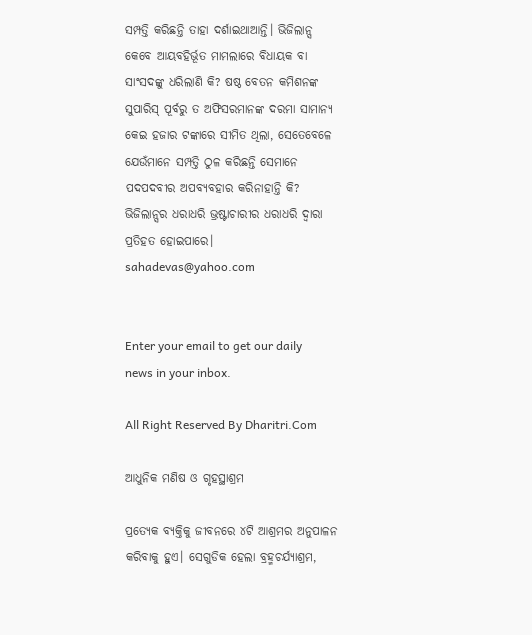ସମ୍ପତ୍ତି କରିଛନ୍ତି ତାହା ଦର୍ଶାଇଥାଆନ୍ତି। ଭିଜିଲାନ୍ସ କେବେ ଆୟବହିର୍ଭୂତ ମାମଲାରେ ବିଧାୟକ ବା ସାଂସଦଙ୍କୁ ଧରିଲାଣି କି? ଷଷ୍ଠ ବେତନ କମିଶନଙ୍କ ସୁପାରିସ୍‌ ପୂର୍ବରୁ ତ ଅଫିସରମାନଙ୍କ ଦରମା ସାମାନ୍ୟ କେଇ ହଜାର ଟଙ୍କାରେ ସୀମିତ ଥିଲା, ସେତେବେଳେ ଯେଉଁମାନେ ସମ୍ପତ୍ତି ଠୁଳ କରିଛନ୍ତି ସେମାନେ ପଦପଦବୀର ଅପବ୍ୟବହାର କରିନାହାନ୍ତି କି? ଭିଜିଲାନ୍ସର ଧରାଧରି ଭ୍ରଷ୍ଟାଚାରୀର ଧରାଧରି ଦ୍ୱାରା ପ୍ରତିହତ ହୋଇପାରେ।
sahadevas@yahoo.com


Enter your email to get our daily news in your inbox.

All Right Reserved By Dharitri.Com

ଆଧୁନିକ ମଣିଷ ଓ ଗୃହସ୍ଥାଶ୍ରମ

ପ୍ରତ୍ୟେକ ବ୍ୟକ୍ତିକୁ ଜୀବନରେ ୪ଟି ଆଶ୍ରମର ଅନୁପାଳନ କରିବାକୁ ହୁଏ। ସେଗୁଡିକ ହେଲା ବ୍ରହ୍ମଚର୍ଯ୍ୟାଶ୍ରମ,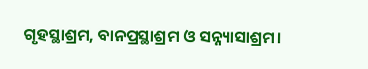ଗୃହସ୍ଥାଶ୍ରମ, ବାନପ୍ରସ୍ଥାଶ୍ରମ ଓ ସନ୍ନ୍ୟାସାଶ୍ରମ।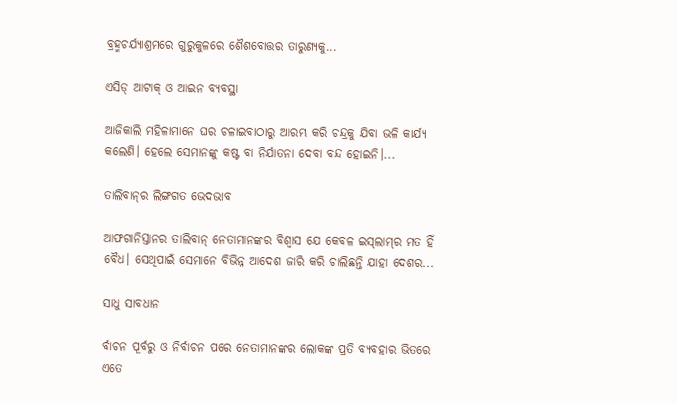ବ୍ରହ୍ମଚର୍ଯ୍ୟାଶ୍ରମରେ ଗୁରୁକୁଳରେ ଶୈଶବୋତ୍ତର ତାରୁଣ୍ୟକୁ...

ଏସିଡ୍‌ ଆଟାକ୍‌ ଓ ଆଇନ ବ୍ୟବସ୍ଥା

ଆଜିକାଲି ମହିଳାମାନେ ଘର ଚଳାଇବାଠାରୁ ଆରମ୍ଭ କରି ଚନ୍ଦ୍ରକୁ ଯିବା ଭଳି କାର୍ଯ୍ୟ କଲେଣି। ହେଲେ ସେମାନଙ୍କୁ କଷ୍ଟ ବା ନିର୍ଯାତନା ଦେବା ବନ୍ଦ ହୋଇନି।...

ତାଲିବାନ୍‌ର ଲିଙ୍ଗଗତ ଭେଦଭାବ

ଆଫଗାନିସ୍ତାନର ତାଲିବାନ୍‌ ନେତାମାନଙ୍କର ବିଶ୍ୱାସ ଯେ କେବଳ ଇସ୍‌ଲାମ୍‌ର ମତ ହିଁ ବୈଧ। ସେଥିପାଇଁ ସେମାନେ ବିଭିନ୍ନ ଆଦେଶ ଜାରି କରି ଚାଲିଛନ୍ତି ଯାହା ଦେଶର...

ସାଧୁ ସାବଧାନ

ର୍ବାଚନ ପୂର୍ବରୁ ଓ ନିର୍ବାଚନ ପରେ ନେତାମାନଙ୍କର ଲୋକଙ୍କ ପ୍ରତି ବ୍ୟବହାର ଭିତରେ ଏତେ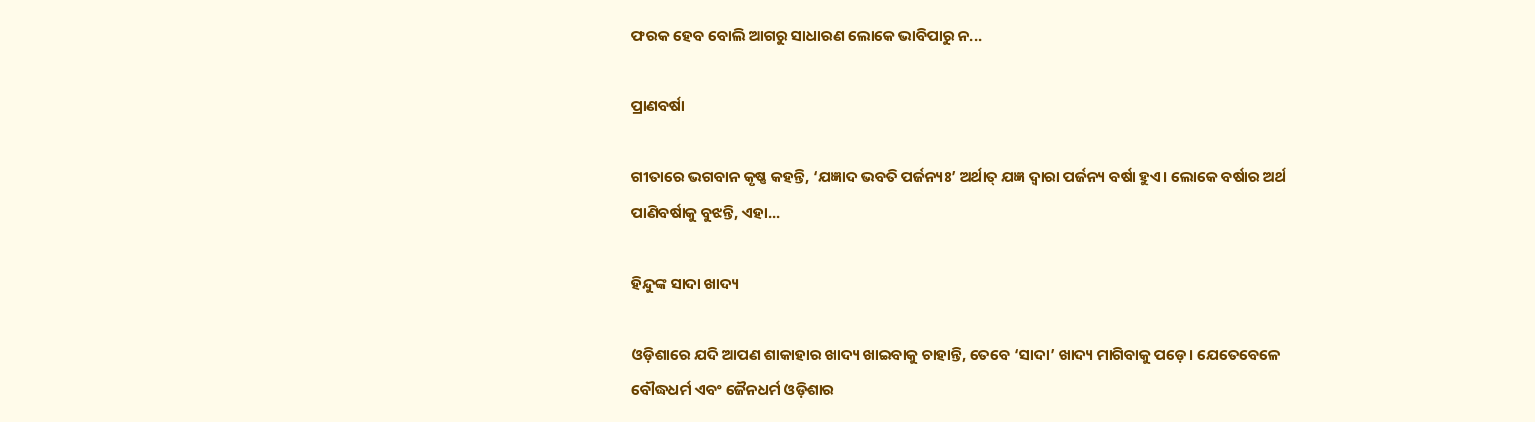ଫରକ ହେବ ବୋଲି ଆଗରୁ ସାଧାରଣ ଲୋକେ ଭାବିପାରୁ ନ...

ପ୍ରାଣବର୍ଷା

ଗୀତାରେ ଭଗବାନ କୃଷ୍ଣ କହନ୍ତି, ‘ଯଜ୍ଞାଦ ଭବତି ପର୍ଜନ୍ୟଃ’ ଅର୍ଥାତ୍‌ ଯଜ୍ଞ ଦ୍ୱାରା ପର୍ଜନ୍ୟ ବର୍ଷା ହୁଏ। ଲୋକେ ବର୍ଷାର ଅର୍ଥ ପାଣିବର୍ଷାକୁ ବୁଝନ୍ତି, ଏହା...

ହିନ୍ଦୁଙ୍କ ସାଦା ଖାଦ୍ୟ

ଓଡ଼ିଶାରେ ଯଦି ଆପଣ ଶାକାହାର ଖାଦ୍ୟ ଖାଇବାକୁ ଚାହାନ୍ତି, ତେବେ ‘ସାଦା’ ଖାଦ୍ୟ ମାଗିବାକୁ ପଡ଼େ। ଯେତେବେଳେ ବୌଦ୍ଧଧର୍ମ ଏବଂ ଜୈନଧର୍ମ ଓଡ଼ିଶାର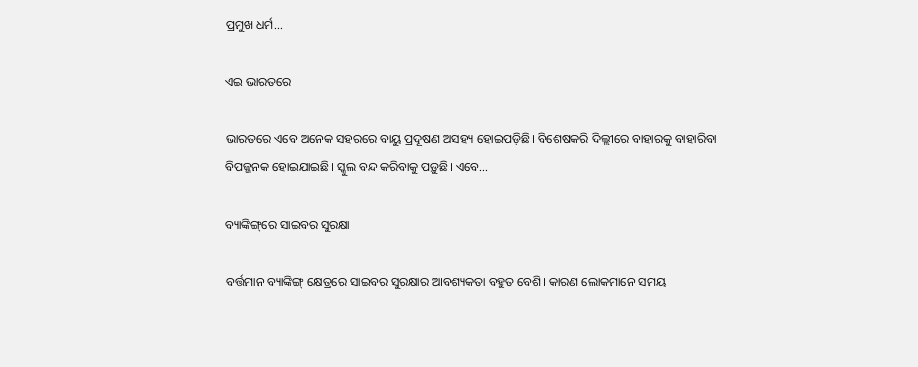ପ୍ରମୁଖ ଧର୍ମ...

ଏଇ ଭାରତରେ

ଭାରତରେ ଏବେ ଅନେକ ସହରରେ ବାୟୁ ପ୍ରଦୂଷଣ ଅସହ୍ୟ ହୋଇପଡ଼ିଛି। ବିଶେଷକରି ଦିଲ୍ଲୀରେ ବାହାରକୁ ବାହାରିବା ବିପଜ୍ଜନକ ହୋଇଯାଇଛି। ସ୍କୁଲ ବନ୍ଦ କରିବାକୁ ପଡ଼ୁଛି। ଏବେ...

ବ୍ୟାଙ୍କିଙ୍ଗ୍‌ରେ ସାଇବର ସୁରକ୍ଷା

ବର୍ତ୍ତମାନ ବ୍ୟାଙ୍କିଙ୍ଗ୍‌ କ୍ଷେତ୍ରରେ ସାଇବର ସୁରକ୍ଷାର ଆବଶ୍ୟକତା ବହୁତ ବେଶି। କାରଣ ଲୋକମାନେ ସମୟ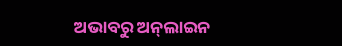ଅଭାବରୁ ଅନ୍‌ଲାଇନ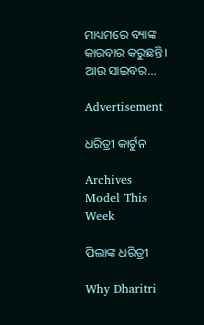ମାଧ୍ୟମରେ ବ୍ୟାଙ୍କ କାରବାର କରୁଛନ୍ତି। ଆଉ ସାଇବର...

Advertisement

ଧରିତ୍ରୀ କାର୍ଟୁନ

Archives
Model This Week

ପିଲାଙ୍କ ଧରିତ୍ରୀ

Why Dharitri